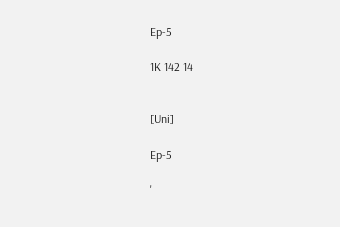Ep-5

1K 142 14


[Uni]

Ep-5

'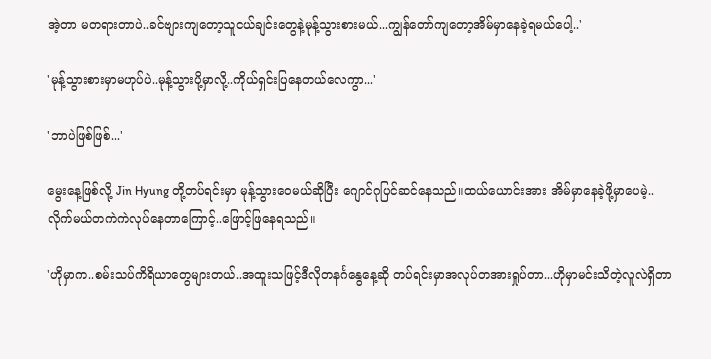အဲ့တာ မတရားတာပဲ..ခင်ဗျားကျတော့သူငယ်ချင်းတွေနဲ့မုန့်သွားစားမယ်...ကျွန်တော်ကျတော့အိမ်မှာနေခဲ့ရမယ်ပေါ့..'

'မုန့်သွားစားမှာမဟုပ်ပဲ..မုန့်သွားပို့မှာလို့..ကိုယ်ရှင်းပြနေတယ်လေကွာ...'

'ဘာပဲဖြစ်ဖြစ်...'

မွေးနေ့ဖြစ်လို့ Jin Hyung တို့တပ်ရင်းမှာ မုန့်သွားဝေမယ်ဆိုပြီး ဂျောင်ဂုပြင်ဆင်နေသည်။ထယ်ယောင်းအား အိမ်မှာနေခဲ့ဖို့မှာပေမဲ့..လိုက်မယ်တကဲကဲလုပ်နေတာကြောင့်..ဖြောင့်ဖြနေရသည်။

'ဟိုမှာက..စမ်းသပ်ကိရိယာတွေများတယ်..အထူးသဖြင့်ဒီလိုတနင်္ဂနွေနေ့ဆို တပ်ရင်းမှာအလုပ်တအားရှုပ်တာ...ဟိုမှာမင်းသိတဲ့လူလဲရှိတာ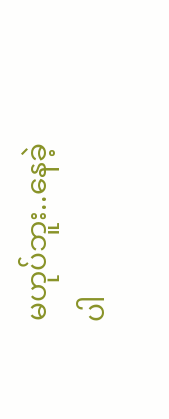မဟုပ်ဘူး..နေခဲ့ပါ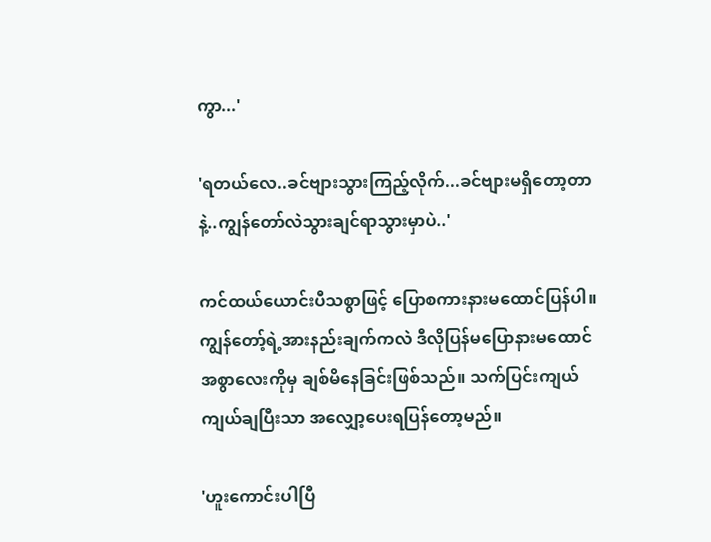ကွာ...'

'ရတယ်လေ..ခင်ဗျားသွားကြည့်လိုက်...ခင်ဗျားမရှိတော့တာနဲ့..ကျွန်တော်လဲသွားချင်ရာသွားမှာပဲ..'

ကင်ထယ်ယောင်းပီသစွာဖြင့် ပြောစကားနားမထောင်ပြန်ပါ။ကျွန်တော့်ရဲ့အားနည်းချက်ကလဲ ဒီလိုပြန်မပြောနားမထောင်အစွာလေးကိုမှ ချစ်မိနေခြင်းဖြစ်သည်။ သက်ပြင်းကျယ်ကျယ်ချပြီးသာ အလျှော့ပေးရပြန်တော့မည်။

'ဟူးကောင်းပါပြီ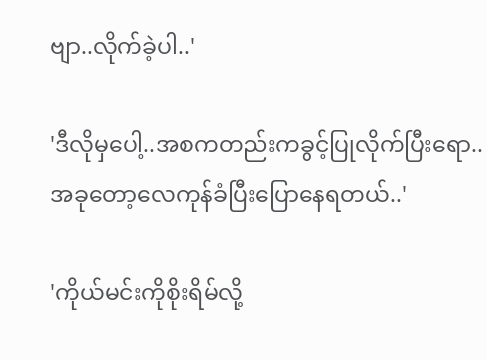ဗျာ..လိုက်ခဲ့ပါ..'

'ဒီလိုမှပေါ့..အစကတည်းကခွင့်ပြုလိုက်ပြီးရော..အခုတော့လေကုန်ခံပြီးပြောနေရတယ်..'

'ကိုယ်မင်းကိုစိုးရိမ်လို့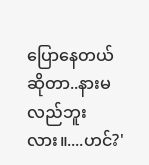ပြောနေတယ်ဆိုတာ..နားမလည်ဘူးလား။....ဟင်?'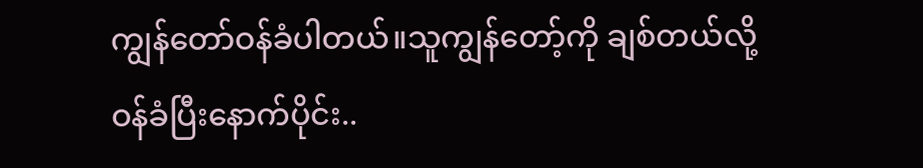ကျွန်တော်ဝန်ခံပါတယ်။သူကျွန်တော့်ကို ချစ်တယ်လို့ဝန်ခံပြီးနောက်ပိုင်း..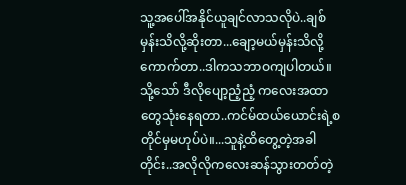သူ့အပေါ်အနိုင်ယူချင်လာသလိုပဲ..ချစ်မှန်းသိလို့ဆိုးတာ...ချော့မယ်မှန်းသိလို့ကောက်တာ..ဒါကသဘာဝကျပါတယ်။သို့သော် ဒီလိုပျော့ညံ့ညံ့ ကလေးအထာတွေသုံးနေရတာ..ကင်မ်ထယ်ယောင်းရဲ့စတိုင်မှမဟုပ်ပဲ။...သူနဲ့ထိတွေ့တဲ့အခါတိုင်း..အလိုလိုကလေးဆန်သွားတတ်တဲ့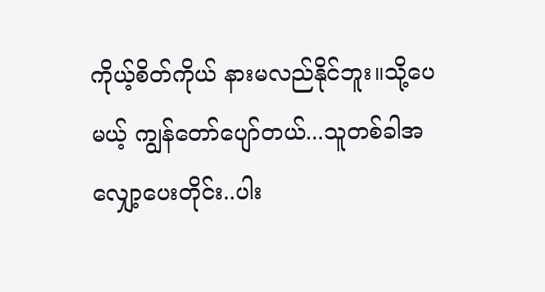ကိုယ့်စိတ်ကိုယ် နားမလည်နိုင်ဘူး။သို့ပေမယ့် ကျွန်တော်ပျော်တယ်...သူတစ်ခါအလျှော့ပေးတိုင်း..ပါး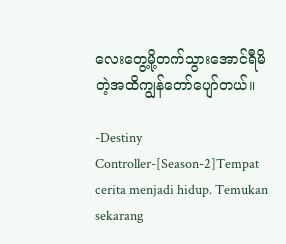လေးတွေ့မို့တက်သွားအောင်ရီမိတဲ့အထိကျွန်တော်ပျော်တယ်။

-Destiny Controller-[Season-2]Tempat cerita menjadi hidup. Temukan sekarang